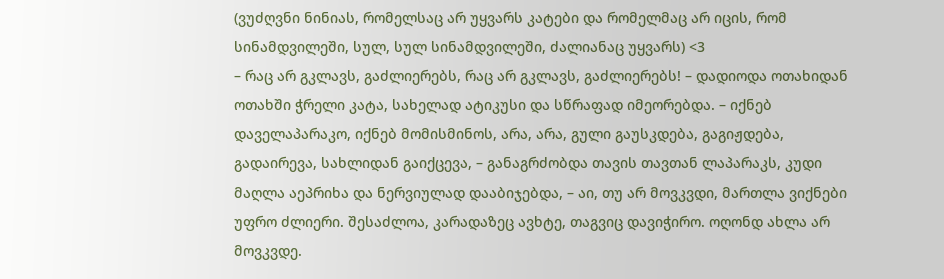(ვუძღვნი ნინიას, რომელსაც არ უყვარს კატები და რომელმაც არ იცის, რომ სინამდვილეში, სულ, სულ სინამდვილეში, ძალიანაც უყვარს) <3
– რაც არ გკლავს, გაძლიერებს, რაც არ გკლავს, გაძლიერებს! – დადიოდა ოთახიდან ოთახში ჭრელი კატა, სახელად ატიკუსი და სწრაფად იმეორებდა. – იქნებ დაველაპარაკო, იქნებ მომისმინოს, არა, არა, გული გაუსკდება, გაგიჟდება, გადაირევა, სახლიდან გაიქცევა, – განაგრძობდა თავის თავთან ლაპარაკს, კუდი მაღლა აეპრიხა და ნერვიულად დააბიჯებდა, – აი, თუ არ მოვკვდი, მართლა ვიქნები უფრო ძლიერი. შესაძლოა, კარადაზეც ავხტე, თაგვიც დავიჭირო. ოღონდ ახლა არ მოვკვდე.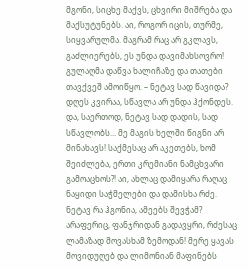მგონი, სიცხე მაქვს, ცხვირი მიშრება და მაქსუტუნებს. აი, როგორ იცის, თურმე, სიყვარულმა. მაგრამ რაც არ გკლავს, გაძლიერებს, ეს უნდა დავიმახსოვრო! გულაღმა დაწვა ხალიჩაზე და თათები თავქვეშ ამოიწყო. – ნეტავ სად წავიდა? დღეს კვირაა, სწავლა არ უნდა ჰქონდეს. და, საერთოდ, ნეტავ სად დადის, სად სწავლობს... მე მაგის ხელში წიგნი არ მინახავს! საქმესაც არ აკეთებს, ხომ შეიძლება, ერთი კრემიანი ნამცხვარი გამოაცხოს?! აი, ახლაც დამიყარა რაღაც ნაყიდი საჭმელები და დამისხა რძე. ნეტავ რა ჰგონია, ამეებს შევჭამ? არაფერიც, ფანჯრიდან გადავყრი, რძესაც ლამაზად მოვასხამ ზემოდან! მერე ყავას მოვიდუღებ და ლიმონიან მაფინებს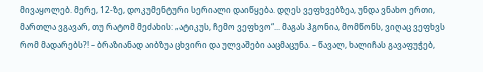მივაყოლებ. მერე, 12-ზე, დოკუმენტური სერიალი დაიწყება. დღეს ვეფხვებზეა, უნდა ვნახო ერთი, მართლა ვგავარ, თუ რატომ მეძახის: „ატიკუს, ჩემო ვეფხვო“... მაგას ჰგონია, მომწონს, ვიღაც ვეფხვს რომ მადარებს?! – ბრაზიანად აიბზუა ცხვირი და ულვაშები ააცმაცუნა. – წავალ, ხალიჩას გავაფუჭებ,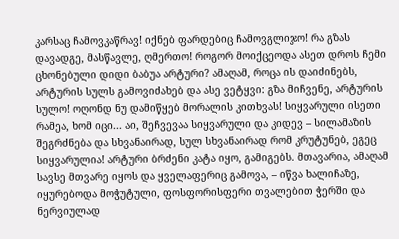კარსაც ჩამოვკაწრავ! იქნებ ფარდებიც ჩამოვგლიჯო! რა გზას დავადგე, მასწავლე, ღმერთო! როგორ მოიქცეოდა ასეთ დროს ჩემი ცხონებული დიდი ბაბუა არტური? ამაღამ, როცა ის დაიძინებს, არტურის სულს გამოვიძახებ და ასე ვეტყვი: გზა მიჩვენე, არტურის სულო! ოღონდ ნუ დამიწყებ მორალის კითხვას! სიყვარული ისეთი რამეა, ხომ იცი... აი, შეჩვევაა სიყვარული და კიდევ – სილამაზის შეგრძნება და სხვანაირად, სულ სხვანაირად რომ კრუტუნებ, ეგეც სიყვარულია! არტური ბრძენი კატა იყო, გამიგებს. მთავარია, ამაღამ სავსე მთვარე იყოს და ყველაფერიც გამოვა, – იწვა ხალიჩაზე, იყურებოდა მოჭუტული, ფოსფორისფერი თვალებით ჭერში და ნერვიულად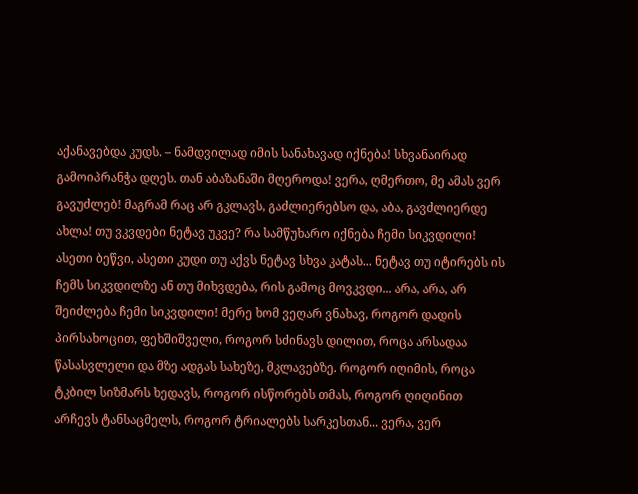აქანავებდა კუდს. – ნამდვილად იმის სანახავად იქნება! სხვანაირად გამოიპრანჭა დღეს. თან აბაზანაში მღეროდა! ვერა, ღმერთო, მე ამას ვერ გავუძლებ! მაგრამ რაც არ გკლავს, გაძლიერებსო და, აბა, გავძლიერდე ახლა! თუ ვკვდები ნეტავ უკვე? რა სამწუხარო იქნება ჩემი სიკვდილი! ასეთი ბეწვი, ასეთი კუდი თუ აქვს ნეტავ სხვა კატას... ნეტავ თუ იტირებს ის ჩემს სიკვდილზე ან თუ მიხვდება, რის გამოც მოვკვდი... არა, არა, არ შეიძლება ჩემი სიკვდილი! მერე ხომ ვეღარ ვნახავ, როგორ დადის პირსახოცით, ფეხშიშველი, როგორ სძინავს დილით, როცა არსადაა წასასვლელი და მზე ადგას სახეზე, მკლავებზე. როგორ იღიმის, როცა ტკბილ სიზმარს ხედავს, როგორ ისწორებს თმას, როგორ ღიღინით არჩევს ტანსაცმელს, როგორ ტრიალებს სარკესთან... ვერა, ვერ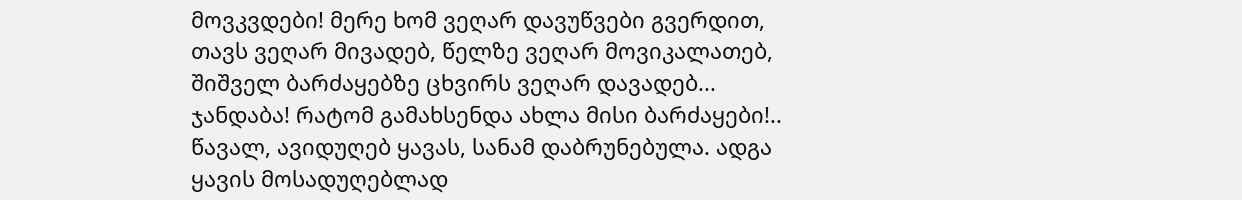მოვკვდები! მერე ხომ ვეღარ დავუწვები გვერდით, თავს ვეღარ მივადებ, წელზე ვეღარ მოვიკალათებ, შიშველ ბარძაყებზე ცხვირს ვეღარ დავადებ... ჯანდაბა! რატომ გამახსენდა ახლა მისი ბარძაყები!.. წავალ, ავიდუღებ ყავას, სანამ დაბრუნებულა. ადგა ყავის მოსადუღებლად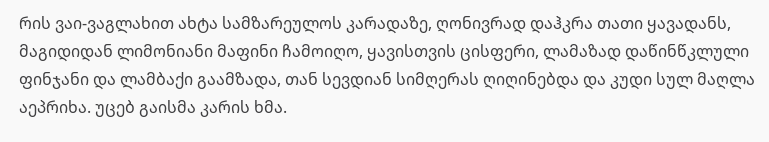რის ვაი-ვაგლახით ახტა სამზარეულოს კარადაზე, ღონივრად დაჰკრა თათი ყავადანს, მაგიდიდან ლიმონიანი მაფინი ჩამოიღო, ყავისთვის ცისფერი, ლამაზად დაწინწკლული ფინჯანი და ლამბაქი გაამზადა, თან სევდიან სიმღერას ღიღინებდა და კუდი სულ მაღლა აეპრიხა. უცებ გაისმა კარის ხმა.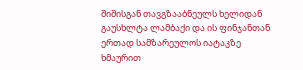შიშისგან თავგზააბნეულს ხელიდან გაუსხლტა ლამბაქი და ის ფინჯანთან ერთად სამზარეულოს იატაკზე ხმაურით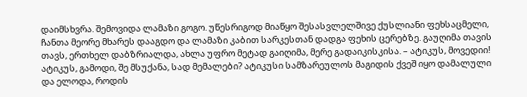დაიმსხვრა. შემოვიდა ლამაზი გოგო. უწესრიგოდ მიაწყო შესასვლელშივე ქუსლიანი ფეხსაცმელი, ჩანთა მეორე მხარეს დააგდო და ლამაზი კაბით სარკესთან დადგა ფეხის ცერებზე. გაუღიმა თავის თავს, ერთხელ დაბზრიალდა, ახლა უფრო მეტად გაიღიმა, მერე გადაიკისკისა. – ატიკუს, მოვედიი! ატიკუს, გამოდი, შე მსუქანა, სად მემალები? ატიკუსი სამზარეულოს მაგიდის ქვეშ იყო დამალული და ელოდა, როდის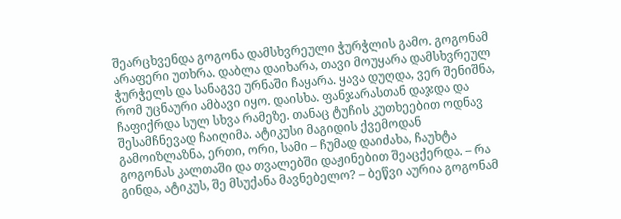შეარცხვენდა გოგონა დამსხვრეული ჭურჭლის გამო. გოგონამ არაფერი უთხრა. დაბლა დაიხარა, თავი მოუყარა დამსხვრეულ ჭურჭელს და სანაგვე ურნაში ჩაყარა. ყავა დუღდა, ვერ შენიშნა, რომ უცნაური ამბავი იყო. დაისხა. ფანჯარასთან დაჯდა და ჩაფიქრდა სულ სხვა რამეზე. თანაც ტუჩის კუთხეებით ოდნავ შესამჩნევად ჩაიღიმა. ატიკუსი მაგიდის ქვემოდან გამოიზლაზნა, ერთი, ორი, სამი – ჩუმად დაიძახა, ჩაუხტა გოგონას კალთაში და თვალებში დაჟინებით შეაცქერდა. – რა გინდა, ატიკუს, შე მსუქანა მავნებელო? – ბეწვი აურია გოგონამ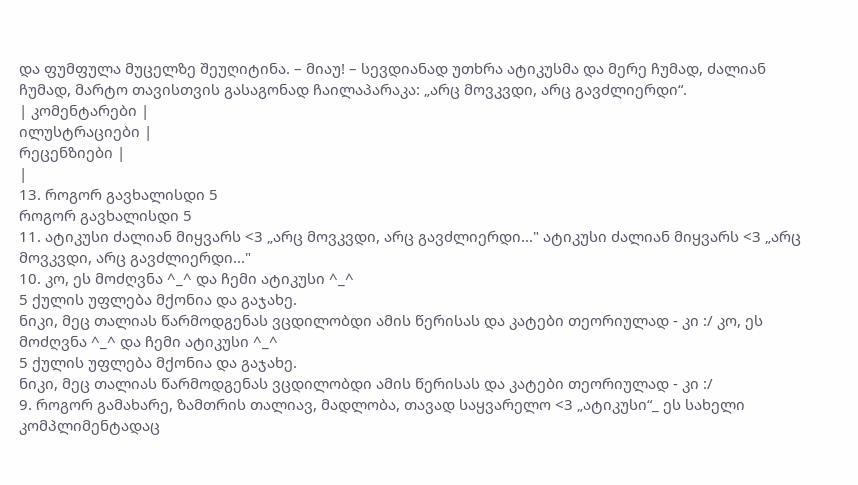და ფუმფულა მუცელზე შეუღიტინა. – მიაუ! – სევდიანად უთხრა ატიკუსმა და მერე ჩუმად, ძალიან ჩუმად, მარტო თავისთვის გასაგონად ჩაილაპარაკა: „არც მოვკვდი, არც გავძლიერდი“.
| კომენტარები |
ილუსტრაციები |
რეცენზიები |
|
13. როგორ გავხალისდი 5
როგორ გავხალისდი 5
11. ატიკუსი ძალიან მიყვარს <3 „არც მოვკვდი, არც გავძლიერდი..." ატიკუსი ძალიან მიყვარს <3 „არც მოვკვდი, არც გავძლიერდი..."
10. კო, ეს მოძღვნა ^_^ და ჩემი ატიკუსი ^_^
5 ქულის უფლება მქონია და გაჯახე.
ნიკი, მეც თალიას წარმოდგენას ვცდილობდი ამის წერისას და კატები თეორიულად - კი :/ კო, ეს მოძღვნა ^_^ და ჩემი ატიკუსი ^_^
5 ქულის უფლება მქონია და გაჯახე.
ნიკი, მეც თალიას წარმოდგენას ვცდილობდი ამის წერისას და კატები თეორიულად - კი :/
9. როგორ გამახარე, ზამთრის თალიავ, მადლობა, თავად საყვარელო <3 „ატიკუსი“_ ეს სახელი კომპლიმენტადაც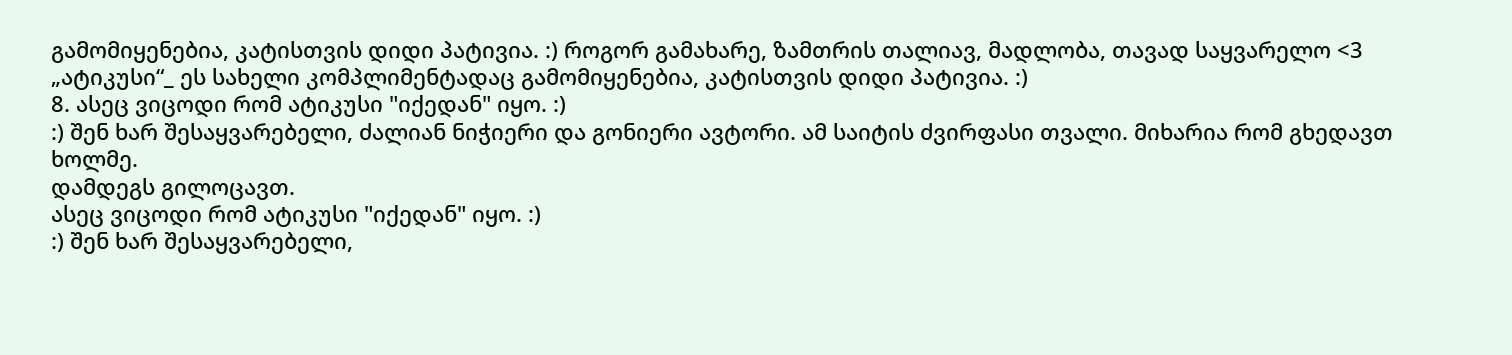გამომიყენებია, კატისთვის დიდი პატივია. :) როგორ გამახარე, ზამთრის თალიავ, მადლობა, თავად საყვარელო <3 „ატიკუსი“_ ეს სახელი კომპლიმენტადაც გამომიყენებია, კატისთვის დიდი პატივია. :)
8. ასეც ვიცოდი რომ ატიკუსი "იქედან" იყო. :)
:) შენ ხარ შესაყვარებელი, ძალიან ნიჭიერი და გონიერი ავტორი. ამ საიტის ძვირფასი თვალი. მიხარია რომ გხედავთ ხოლმე.
დამდეგს გილოცავთ.
ასეც ვიცოდი რომ ატიკუსი "იქედან" იყო. :)
:) შენ ხარ შესაყვარებელი,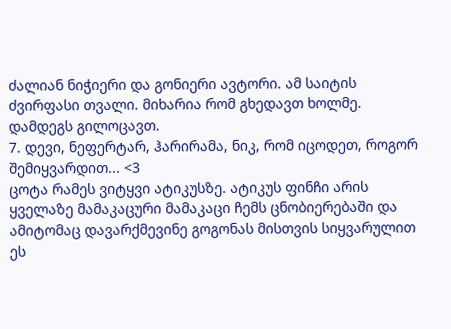ძალიან ნიჭიერი და გონიერი ავტორი. ამ საიტის ძვირფასი თვალი. მიხარია რომ გხედავთ ხოლმე.
დამდეგს გილოცავთ.
7. დევი, ნეფერტარ, ჰარირამა, ნიკ, რომ იცოდეთ, როგორ შემიყვარდით... <3
ცოტა რამეს ვიტყვი ატიკუსზე. ატიკუს ფინჩი არის ყველაზე მამაკაცური მამაკაცი ჩემს ცნობიერებაში და ამიტომაც დავარქმევინე გოგონას მისთვის სიყვარულით ეს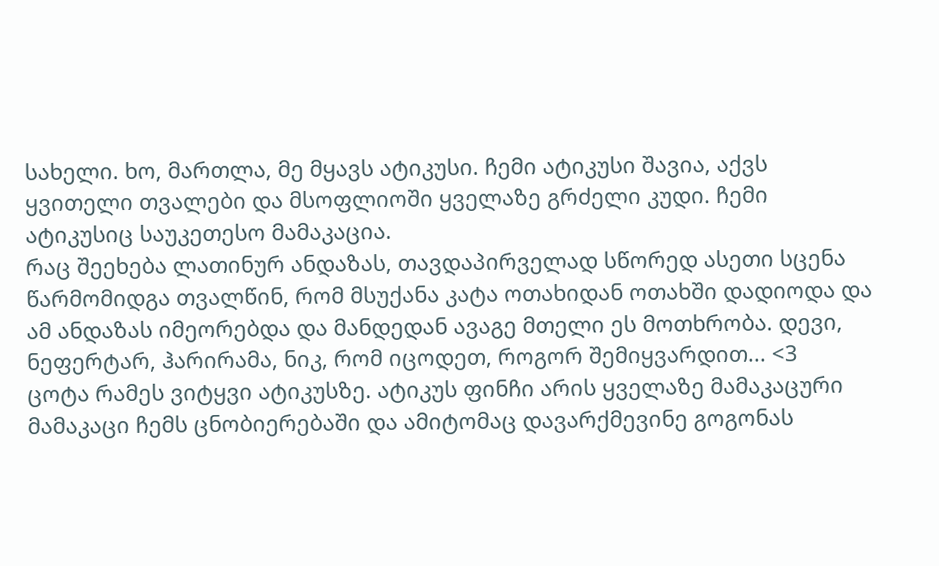სახელი. ხო, მართლა, მე მყავს ატიკუსი. ჩემი ატიკუსი შავია, აქვს ყვითელი თვალები და მსოფლიოში ყველაზე გრძელი კუდი. ჩემი ატიკუსიც საუკეთესო მამაკაცია.
რაც შეეხება ლათინურ ანდაზას, თავდაპირველად სწორედ ასეთი სცენა წარმომიდგა თვალწინ, რომ მსუქანა კატა ოთახიდან ოთახში დადიოდა და ამ ანდაზას იმეორებდა და მანდედან ავაგე მთელი ეს მოთხრობა. დევი, ნეფერტარ, ჰარირამა, ნიკ, რომ იცოდეთ, როგორ შემიყვარდით... <3
ცოტა რამეს ვიტყვი ატიკუსზე. ატიკუს ფინჩი არის ყველაზე მამაკაცური მამაკაცი ჩემს ცნობიერებაში და ამიტომაც დავარქმევინე გოგონას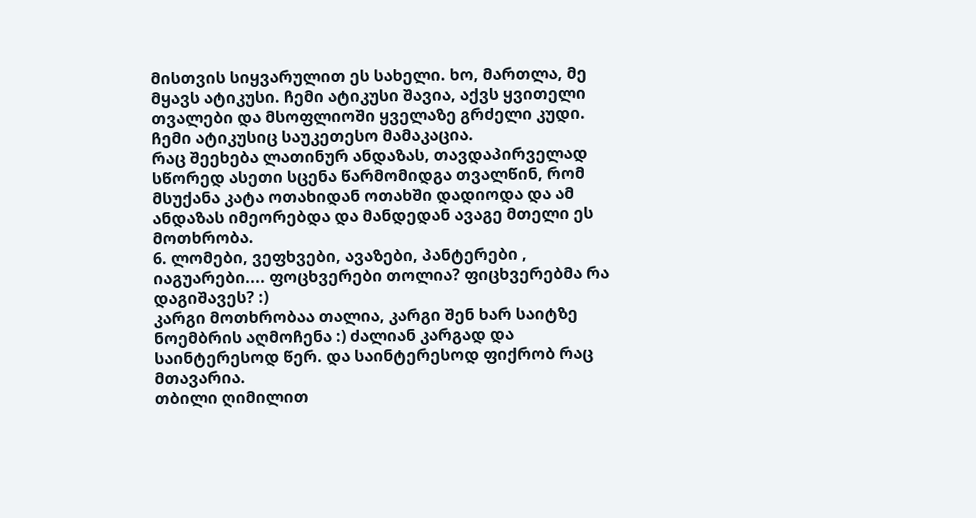მისთვის სიყვარულით ეს სახელი. ხო, მართლა, მე მყავს ატიკუსი. ჩემი ატიკუსი შავია, აქვს ყვითელი თვალები და მსოფლიოში ყველაზე გრძელი კუდი. ჩემი ატიკუსიც საუკეთესო მამაკაცია.
რაც შეეხება ლათინურ ანდაზას, თავდაპირველად სწორედ ასეთი სცენა წარმომიდგა თვალწინ, რომ მსუქანა კატა ოთახიდან ოთახში დადიოდა და ამ ანდაზას იმეორებდა და მანდედან ავაგე მთელი ეს მოთხრობა.
6. ლომები, ვეფხვები, ავაზები, პანტერები , იაგუარები.... ფოცხვერები თოლია? ფიცხვერებმა რა დაგიშავეს? :)
კარგი მოთხრობაა თალია, კარგი შენ ხარ საიტზე ნოემბრის აღმოჩენა :) ძალიან კარგად და საინტერესოდ წერ. და საინტერესოდ ფიქრობ რაც მთავარია.
თბილი ღიმილით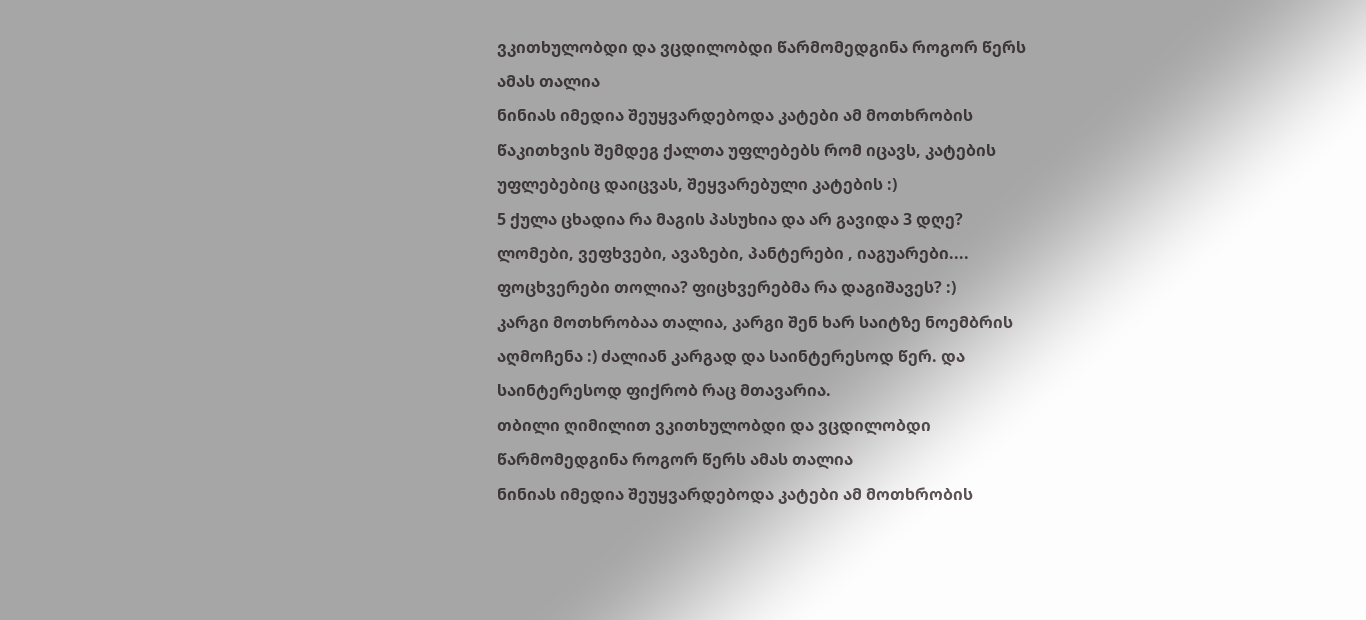ვკითხულობდი და ვცდილობდი წარმომედგინა როგორ წერს ამას თალია
ნინიას იმედია შეუყვარდებოდა კატები ამ მოთხრობის წაკითხვის შემდეგ ქალთა უფლებებს რომ იცავს, კატების უფლებებიც დაიცვას, შეყვარებული კატების :)
5 ქულა ცხადია რა მაგის პასუხია და არ გავიდა 3 დღე?
ლომები, ვეფხვები, ავაზები, პანტერები , იაგუარები.... ფოცხვერები თოლია? ფიცხვერებმა რა დაგიშავეს? :)
კარგი მოთხრობაა თალია, კარგი შენ ხარ საიტზე ნოემბრის აღმოჩენა :) ძალიან კარგად და საინტერესოდ წერ. და საინტერესოდ ფიქრობ რაც მთავარია.
თბილი ღიმილით ვკითხულობდი და ვცდილობდი წარმომედგინა როგორ წერს ამას თალია
ნინიას იმედია შეუყვარდებოდა კატები ამ მოთხრობის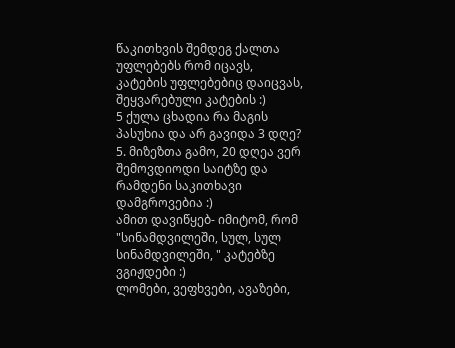წაკითხვის შემდეგ ქალთა უფლებებს რომ იცავს, კატების უფლებებიც დაიცვას, შეყვარებული კატების :)
5 ქულა ცხადია რა მაგის პასუხია და არ გავიდა 3 დღე?
5. მიზეზთა გამო, 20 დღეა ვერ შემოვდიოდი საიტზე და რამდენი საკითხავი დამგროვებია :)
ამით დავიწყებ- იმიტომ, რომ "სინამდვილეში, სულ, სულ სინამდვილეში, " კატებზე ვგიჟდები :)
ლომები, ვეფხვები, ავაზები,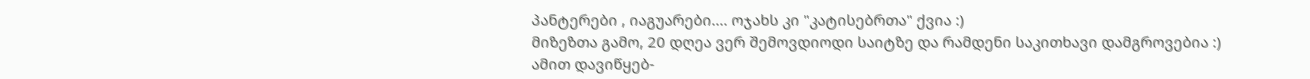პანტერები , იაგუარები.... ოჯახს კი "კატისებრთა" ქვია :)
მიზეზთა გამო, 20 დღეა ვერ შემოვდიოდი საიტზე და რამდენი საკითხავი დამგროვებია :)
ამით დავიწყებ-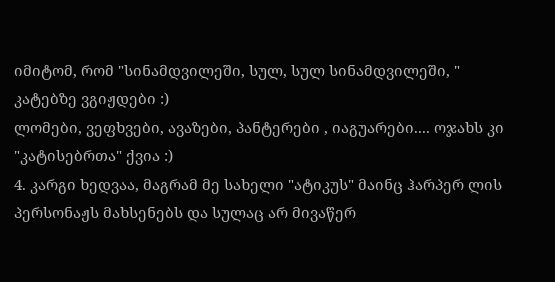იმიტომ, რომ "სინამდვილეში, სულ, სულ სინამდვილეში, " კატებზე ვგიჟდები :)
ლომები, ვეფხვები, ავაზები, პანტერები , იაგუარები.... ოჯახს კი "კატისებრთა" ქვია :)
4. კარგი ხედვაა, მაგრამ მე სახელი "ატიკუს" მაინც ჰარპერ ლის პერსონაჟს მახსენებს და სულაც არ მივაწერ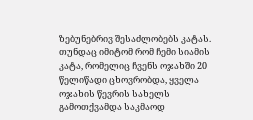ზებუნებრივ შესაძლობებს კატას. თუნდაც იმიტომ რომ ჩემი სიამის კატა, რომელიც ჩვენს ოჯახში 20 წელიწადი ცხოვრობდა, ყველა ოჯახის წევრის სახელს გამოთქვამდა საკმაოდ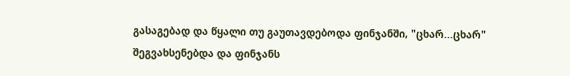გასაგებად და წყალი თუ გაუთავდებოდა ფინჯანში, "ცხარ...ცხარ" შეგვახსენებდა და ფინჯანს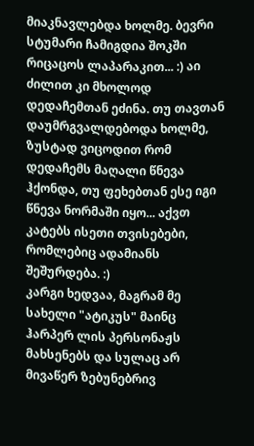მიაკნავლებდა ხოლმე. ბევრი სტუმარი ჩამიგდია შოკში რიცაცოს ლაპარაკით... :) აი ძილით კი მხოლოდ დედაჩემთან ეძინა. თუ თავთან დაუმრგვალდებოდა ხოლმე, ზუსტად ვიცოდით რომ დედაჩემს მაღალი წნევა ჰქონდა, თუ ფეხებთან ესე იგი წნევა ნორმაში იყო... აქვთ კატებს ისეთი თვისებები, რომლებიც ადამიანს შეშურდება. :)
კარგი ხედვაა, მაგრამ მე სახელი "ატიკუს" მაინც ჰარპერ ლის პერსონაჟს მახსენებს და სულაც არ მივაწერ ზებუნებრივ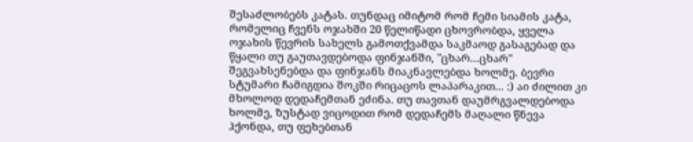შესაძლობებს კატას. თუნდაც იმიტომ რომ ჩემი სიამის კატა, რომელიც ჩვენს ოჯახში 20 წელიწადი ცხოვრობდა, ყველა ოჯახის წევრის სახელს გამოთქვამდა საკმაოდ გასაგებად და წყალი თუ გაუთავდებოდა ფინჯანში, "ცხარ...ცხარ" შეგვახსენებდა და ფინჯანს მიაკნავლებდა ხოლმე. ბევრი სტუმარი ჩამიგდია შოკში რიცაცოს ლაპარაკით... :) აი ძილით კი მხოლოდ დედაჩემთან ეძინა. თუ თავთან დაუმრგვალდებოდა ხოლმე, ზუსტად ვიცოდით რომ დედაჩემს მაღალი წნევა ჰქონდა, თუ ფეხებთან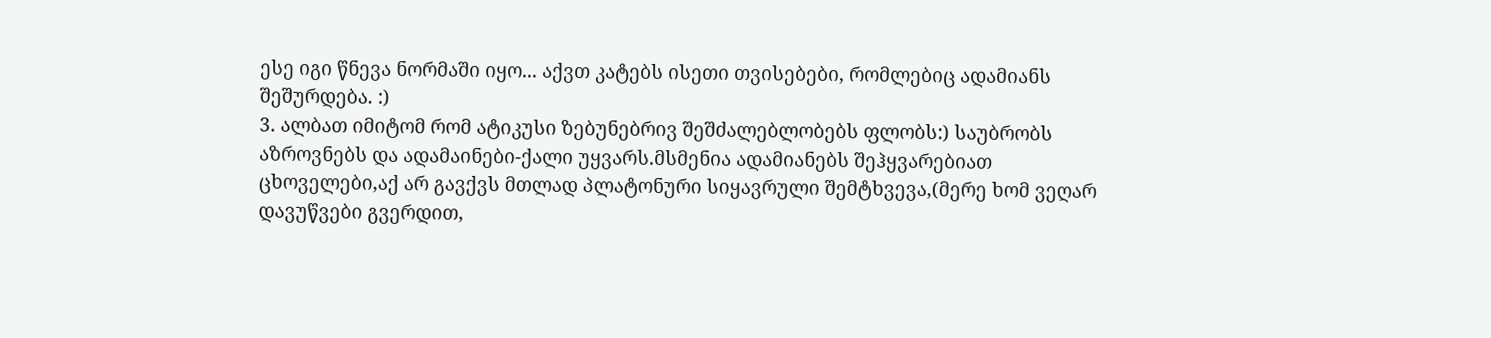ესე იგი წნევა ნორმაში იყო... აქვთ კატებს ისეთი თვისებები, რომლებიც ადამიანს შეშურდება. :)
3. ალბათ იმიტომ რომ ატიკუსი ზებუნებრივ შეშძალებლობებს ფლობს:) საუბრობს აზროვნებს და ადამაინები-ქალი უყვარს.მსმენია ადამიანებს შეჰყვარებიათ ცხოველები,აქ არ გავქვს მთლად პლატონური სიყავრული შემტხვევა,(მერე ხომ ვეღარ დავუწვები გვერდით,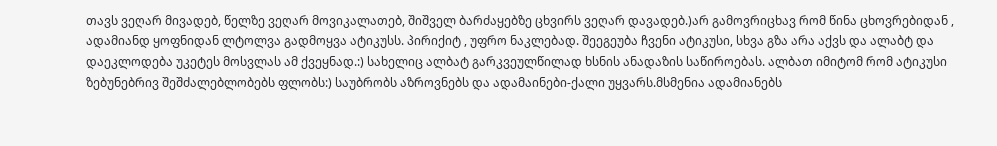თავს ვეღარ მივადებ, წელზე ვეღარ მოვიკალათებ, შიშველ ბარძაყებზე ცხვირს ვეღარ დავადებ.)არ გამოვრიცხავ რომ წინა ცხოვრებიდან , ადამიანდ ყოფნიდან ლტოლვა გადმოყვა ატიკუსს. პირიქიტ , უფრო ნაკლებად. შეეგეუბა ჩვენი ატიკუსი, სხვა გზა არა აქვს და ალაბტ და დაეკლოდება უკეტეს მოსვლას ამ ქვეყნად.:) სახელიც ალბატ გარკვეულწილად ხსნის ანადაზის საწიროებას. ალბათ იმიტომ რომ ატიკუსი ზებუნებრივ შეშძალებლობებს ფლობს:) საუბრობს აზროვნებს და ადამაინები-ქალი უყვარს.მსმენია ადამიანებს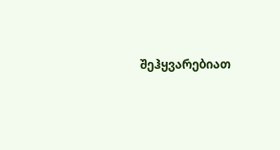შეჰყვარებიათ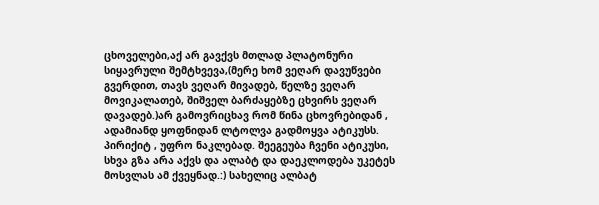ცხოველები,აქ არ გავქვს მთლად პლატონური სიყავრული შემტხვევა,(მერე ხომ ვეღარ დავუწვები გვერდით, თავს ვეღარ მივადებ, წელზე ვეღარ მოვიკალათებ, შიშველ ბარძაყებზე ცხვირს ვეღარ დავადებ.)არ გამოვრიცხავ რომ წინა ცხოვრებიდან , ადამიანდ ყოფნიდან ლტოლვა გადმოყვა ატიკუსს. პირიქიტ , უფრო ნაკლებად. შეეგეუბა ჩვენი ატიკუსი, სხვა გზა არა აქვს და ალაბტ და დაეკლოდება უკეტეს მოსვლას ამ ქვეყნად.:) სახელიც ალბატ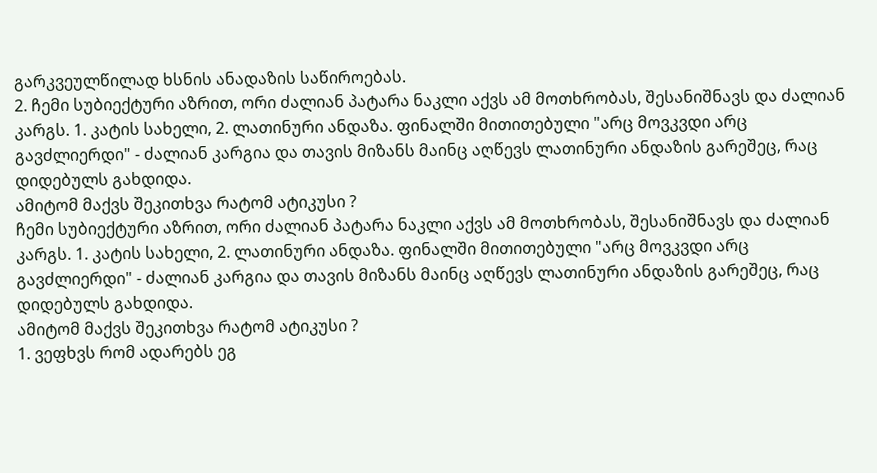გარკვეულწილად ხსნის ანადაზის საწიროებას.
2. ჩემი სუბიექტური აზრით, ორი ძალიან პატარა ნაკლი აქვს ამ მოთხრობას, შესანიშნავს და ძალიან კარგს. 1. კატის სახელი, 2. ლათინური ანდაზა. ფინალში მითითებული "არც მოვკვდი არც გავძლიერდი" - ძალიან კარგია და თავის მიზანს მაინც აღწევს ლათინური ანდაზის გარეშეც, რაც დიდებულს გახდიდა.
ამიტომ მაქვს შეკითხვა რატომ ატიკუსი ?
ჩემი სუბიექტური აზრით, ორი ძალიან პატარა ნაკლი აქვს ამ მოთხრობას, შესანიშნავს და ძალიან კარგს. 1. კატის სახელი, 2. ლათინური ანდაზა. ფინალში მითითებული "არც მოვკვდი არც გავძლიერდი" - ძალიან კარგია და თავის მიზანს მაინც აღწევს ლათინური ანდაზის გარეშეც, რაც დიდებულს გახდიდა.
ამიტომ მაქვს შეკითხვა რატომ ატიკუსი ?
1. ვეფხვს რომ ადარებს ეგ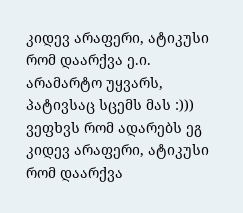კიდევ არაფერი, ატიკუსი რომ დაარქვა ე.ი. არამარტო უყვარს, პატივსაც სცემს მას :))) ვეფხვს რომ ადარებს ეგ კიდევ არაფერი, ატიკუსი რომ დაარქვა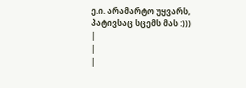ე.ი. არამარტო უყვარს, პატივსაც სცემს მას :)))
|
|
|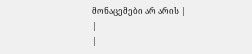მონაცემები არ არის |
|
|